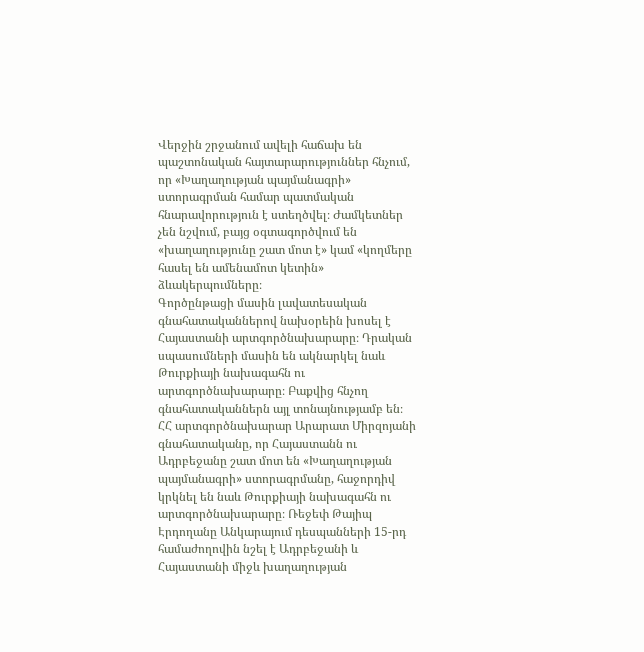Վերջին շրջանում ավելի հաճախ են պաշտոնական հայտարարություններ հնչում, որ «Խաղաղության պայմանագրի» ստորագրման համար պատմական հնարավորություն է ստեղծվել։ Ժամկետներ չեն նշվում, բայց օգտագործվում են «խաղաղությունը շատ մոտ է» կամ «կողմերը հասել են ամենամոտ կետին» ձևակերպումները։
Գործընթացի մասին լավատեսական գնահատականներով նախօրեին խոսել է Հայաստանի արտգործնախարարը։ Դրական սպասումների մասին են ակնարկել նաև Թուրքիայի նախագահն ու արտգործնախարարը։ Բաքվից հնչող գնահատականներն այլ տոնայնությամբ են։
ՀՀ արտգործնախարար Արարատ Միրզոյանի գնահատականը, որ Հայաստանն ու Ադրբեջանը շատ մոտ են «Խաղաղության պայմանագրի» ստորագրմանը, հաջորդիվ կրկնել են նաև Թուրքիայի նախագահն ու արտգործնախարարը։ Ռեջեփ Թայիպ Էրդողանը Անկարայում դեսպանների 15-րդ համաժողովին նշել է Ադրբեջանի և Հայաստանի միջև խաղաղության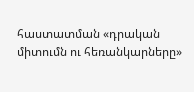հաստատման «դրական միտումն ու հեռանկարները»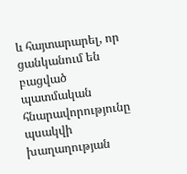և հայտարարել, որ ցանկանում են բացված պատմական հնարավորությունը պսակվի խաղաղության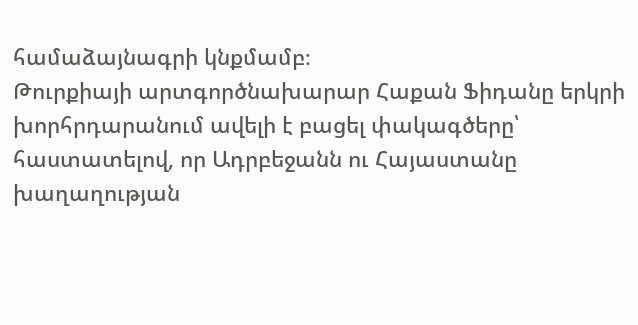համաձայնագրի կնքմամբ։
Թուրքիայի արտգործնախարար Հաքան Ֆիդանը երկրի խորհրդարանում ավելի է բացել փակագծերը՝ հաստատելով, որ Ադրբեջանն ու Հայաստանը խաղաղության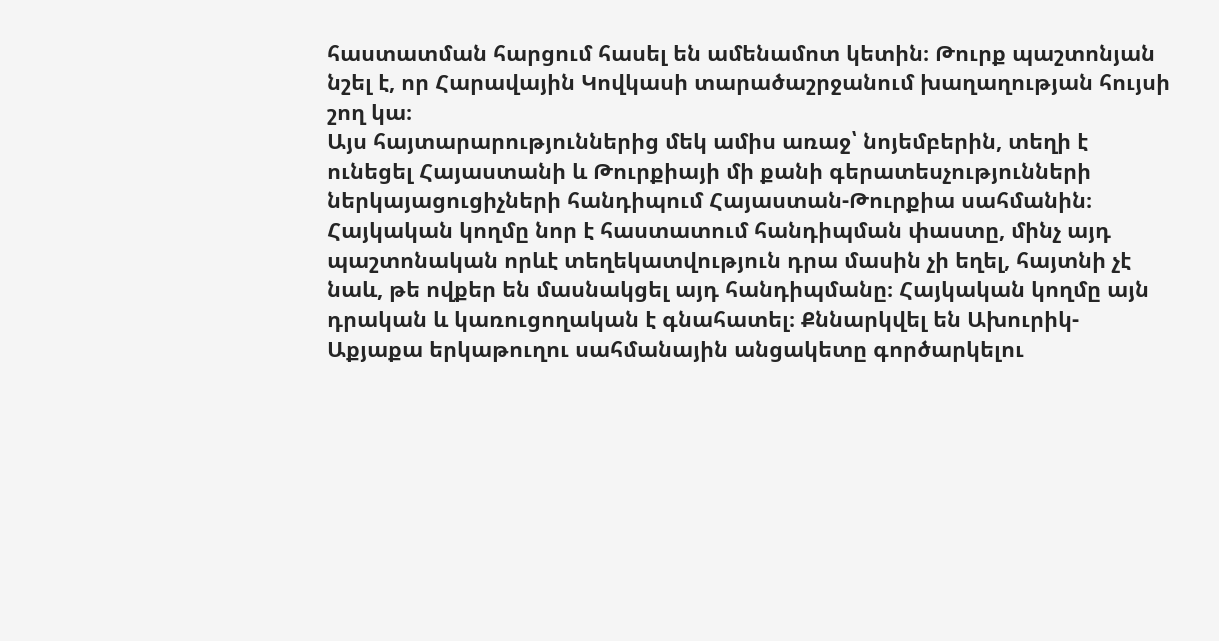հաստատման հարցում հասել են ամենամոտ կետին։ Թուրք պաշտոնյան նշել է, որ Հարավային Կովկասի տարածաշրջանում խաղաղության հույսի շող կա։
Այս հայտարարություններից մեկ ամիս առաջ՝ նոյեմբերին, տեղի է ունեցել Հայաստանի և Թուրքիայի մի քանի գերատեսչությունների ներկայացուցիչների հանդիպում Հայաստան-Թուրքիա սահմանին։ Հայկական կողմը նոր է հաստատում հանդիպման փաստը, մինչ այդ պաշտոնական որևէ տեղեկատվություն դրա մասին չի եղել, հայտնի չէ նաև, թե ովքեր են մասնակցել այդ հանդիպմանը։ Հայկական կողմը այն դրական և կառուցողական է գնահատել։ Քննարկվել են Ախուրիկ-Աքյաքա երկաթուղու սահմանային անցակետը գործարկելու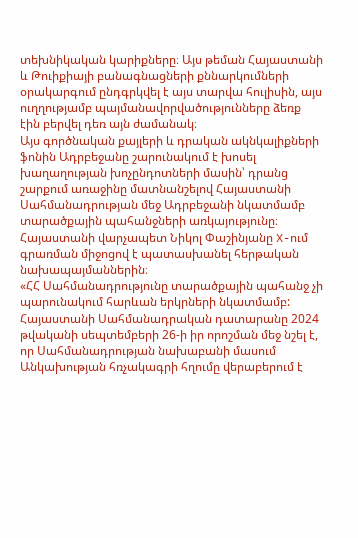տեխնիկական կարիքները։ Այս թեման Հայաստանի և Թուիքիայի բանագնացների քննարկումների օրակարգում ընդգրկվել է այս տարվա հուլիսին, այս ուղղությամբ պայմանավորվածությունները ձեռք էին բերվել դեռ այն ժամանակ։
Այս գործնական քայլերի և դրական ակնկալիքների ֆոնին Ադրբեջանը շարունակում է խոսել խաղաղության խոչընդոտների մասին՝ դրանց շարքում առաջինը մատնանշելով Հայաստանի Սահմանադրության մեջ Ադրբեջանի նկատմամբ տարածքային պահանջների առկայությունը։ Հայաստանի վարչապետ Նիկոլ Փաշինյանը X-ում գրառման միջոցով է պատասխանել հերթական նախապայմաններին։
«ՀՀ Սահմանադրությունը տարածքային պահանջ չի պարունակում հարևան երկրների նկատմամբ: Հայաստանի Սահմանադրական դատարանը 2024 թվականի սեպտեմբերի 26-ի իր որոշման մեջ նշել է, որ Սահմանադրության նախաբանի մասում Անկախության հռչակագրի հղումը վերաբերում է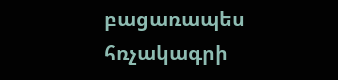բացառապես հռչակագրի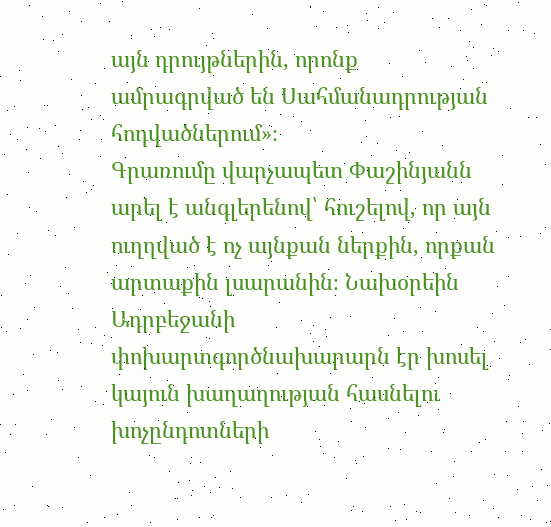այն դրույթներին, որոնք ամրագրված են Սահմանադրության հոդվածներում»։
Գրառումը վարչապետ Փաշինյանն արել է անգլերենով՝ հուշելով, որ այն ուղղված է ոչ այնքան ներքին, որքան արտաքին լսարանին։ Նախօրեին Ադրբեջանի փոխարտգործնախարարն էր խոսել կայուն խաղաղության հասնելու խոչընդոտների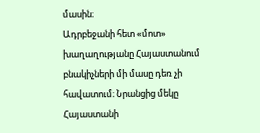մասին։
Ադրբեջանի հետ «մոտ» խաղաղությանը Հայաստանում բնակիչների մի մասը դեռ չի հավատում։ Նրանցից մեկը Հայաստանի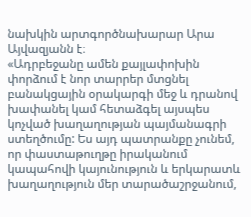նախկին արտգործնախարար Արա Այվազյանն է։
«Ադրբեջանը ամեն քայլափոխին փորձում է նոր տարրեր մտցնել բանակցային օրակարգի մեջ և դրանով խափանել կամ հետաձգել այսպես կոչված խաղաղության պայմանագրի ստեղծումը: Ես այդ պատրանքը չունեմ, որ փաստաթուղթը իրականում կապահովի կայունություն և երկարատև խաղաղություն մեր տարածաշրջանում,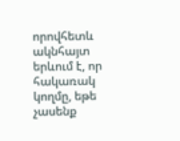որովհետև ակնհայտ երևում է, որ հակառակ կողմը, եթե չասենք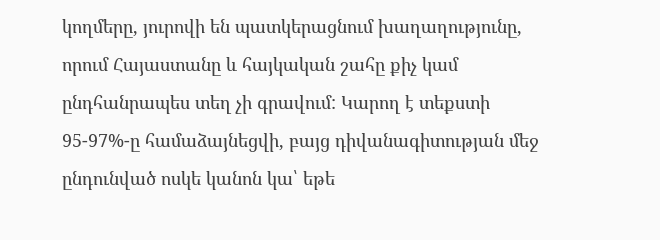կողմերը, յուրովի են պատկերացնում խաղաղությունը, որում Հայաստանը և հայկական շահը քիչ կամ ընդհանրապես տեղ չի գրավում: Կարող է տեքստի 95-97%-ը համաձայնեցվի, բայց դիվանագիտության մեջ ընդունված ոսկե կանոն կա՝ եթե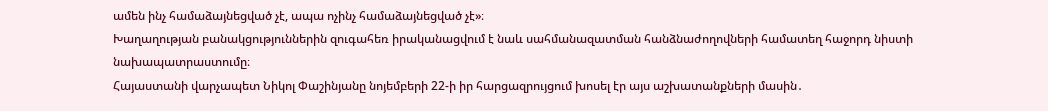ամեն ինչ համաձայնեցված չէ, ապա ոչինչ համաձայնեցված չէ»։
Խաղաղության բանակցություններին զուգահեռ իրականացվում է նաև սահմանազատման հանձնաժողովների համատեղ հաջորդ նիստի նախապատրաստումը։
Հայաստանի վարչապետ Նիկոլ Փաշինյանը նոյեմբերի 22-ի իր հարցազրույցում խոսել էր այս աշխատանքների մասին․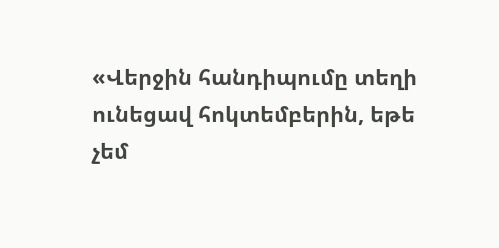«Վերջին հանդիպումը տեղի ունեցավ հոկտեմբերին, եթե չեմ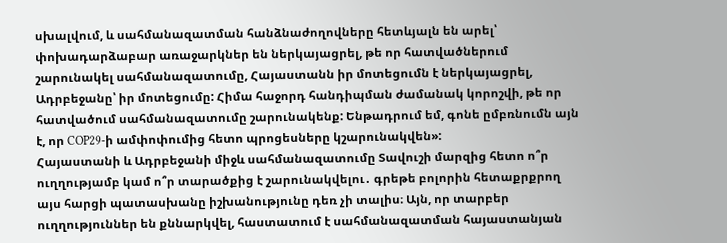սխալվում, և սահմանազատման հանձնաժողովները հետևյալն են արել՝ փոխադարձաբար առաջարկներ են ներկայացրել, թե որ հատվածներում շարունակել սահմանազատումը, Հայաստանն իր մոտեցումն է ներկայացրել, Ադրբեջանը՝ իր մոտեցումը: Հիմա հաջորդ հանդիպման ժամանակ կորոշվի, թե որ հատվածում սահմանազատումը շարունակենք: Ենթադրում եմ, գոնե ըմբռնումն այն է, որ COP29-ի ամփոփումից հետո պրոցեսները կշարունակվեն»:
Հայաստանի և Ադրբեջանի միջև սահմանազատումը Տավուշի մարզից հետո ո՞ր ուղղությամբ կամ ո՞ր տարածքից է շարունակվելու․ գրեթե բոլորին հետաքրքրող այս հարցի պատասխանը իշխանությունը դեռ չի տալիս։ Այն, որ տարբեր ուղղություններ են քննարկվել, հաստատում է սահմանազատման հայաստանյան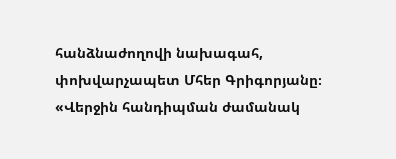հանձնաժողովի նախագահ, փոխվարչապետ Մհեր Գրիգորյանը։
«Վերջին հանդիպման ժամանակ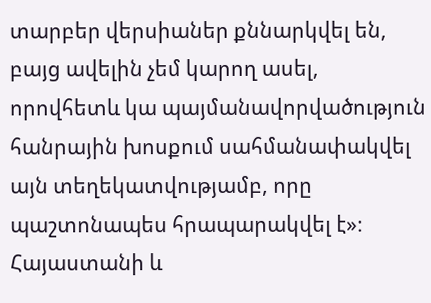տարբեր վերսիաներ քննարկվել են, բայց ավելին չեմ կարող ասել, որովհետև կա պայմանավորվածություն հանրային խոսքում սահմանափակվել այն տեղեկատվությամբ, որը պաշտոնապես հրապարակվել է»։
Հայաստանի և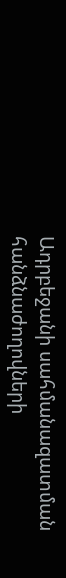Ադրբեջանի սահմանազատման հանձնաժողովների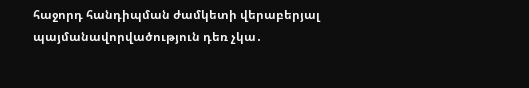հաջորդ հանդիպման ժամկետի վերաբերյալ պայմանավորվածություն դեռ չկա․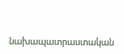նախապատրաստական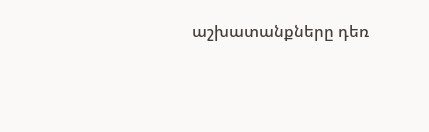աշխատանքները դեռ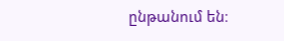ընթանում են։